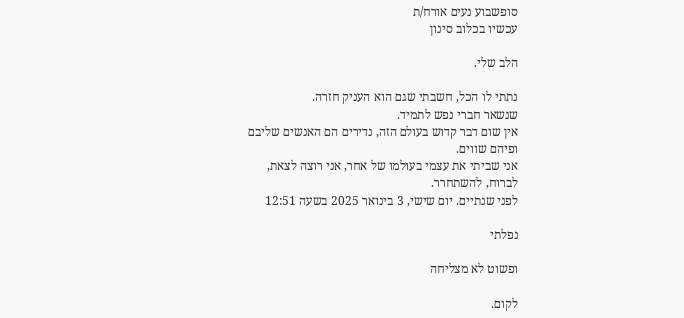סופשבוע נעים אורח/ת
עכשיו בכלוב סינון

הלב שלי.

נתתי לו הכל, חשבתי שגם הוא העניק חזרה.
שנשאר חברי נפש לתמיד.
אין שום דבר קדוש בעולם הזה, נדירים הם האנשים שליבם ופיהם שווים.
אני שביתי את עצמי בעולמו של אחר, אני רוצה לצאת, לברוח, להשתחרר.
לפני שנתיים. יום שישי, 3 בינואר 2025 בשעה 12:51

נפלתי

ופשוט לא מצליחה

לקום.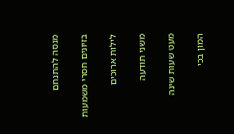מנסה להתנחם

בזיונים חסרי משמעות

לילות ארוכים

משני תודעה

מעט שעות שינה

המון בכי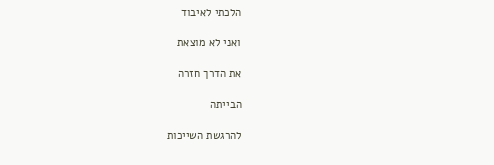הלכתי לאיבוד

ואני לא מוצאת

את הדרך חזרה

הבייתה

להרגשת השייכות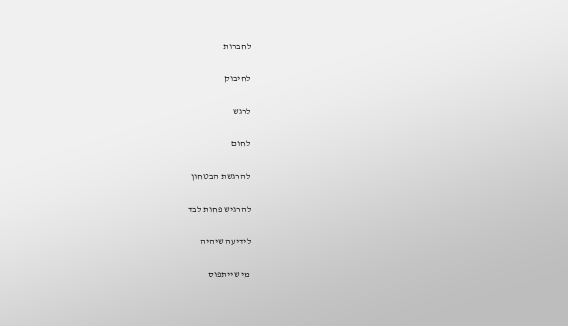לחברות

לחיבוק

לרגש

לחום

להרגשת הבטחון

להרגיש פחות לבד

לידיעה שיהיה

מי שייתפוס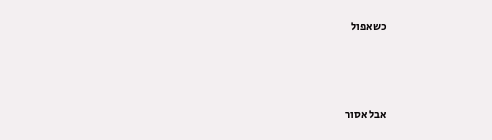כשאפול



אבל אסור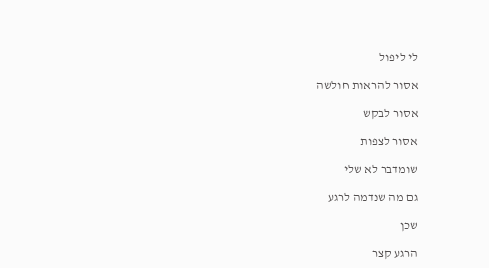לי ליפול

אסור להראות חולשה

אסור לבקש

אסור לצפות

שומדבר לא שלי

גם מה שנדמה לרגע

שכן

הרגע קצר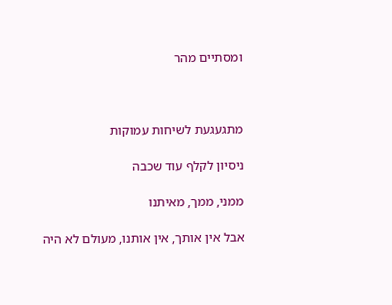ומסתיים מהר



מתגעגעת לשיחות עמוקות

ניסיון לקלף עוד שכבה

ממני, ממך, מאיתנו

אבל אין אותך, אין אותנו, מעולם לא היה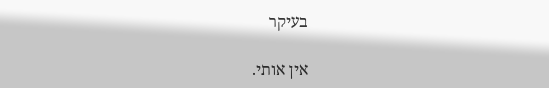בעיקר

אין אותי.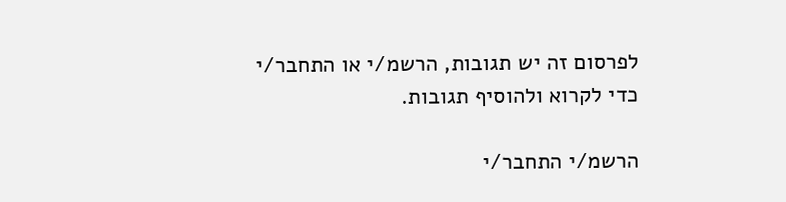לפרסום זה יש תגובות, הרשמ/י או התחבר/י כדי לקרוא ולהוסיף תגובות.

הרשמ/י התחבר/י